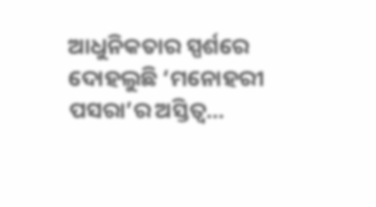ଆଧୁନିକତାର ସ୍ପର୍ଶରେ ଦୋହଲୁଛି ‘ମନୋହରୀ ପସରା’ର ଅସ୍ତିତ୍ବ…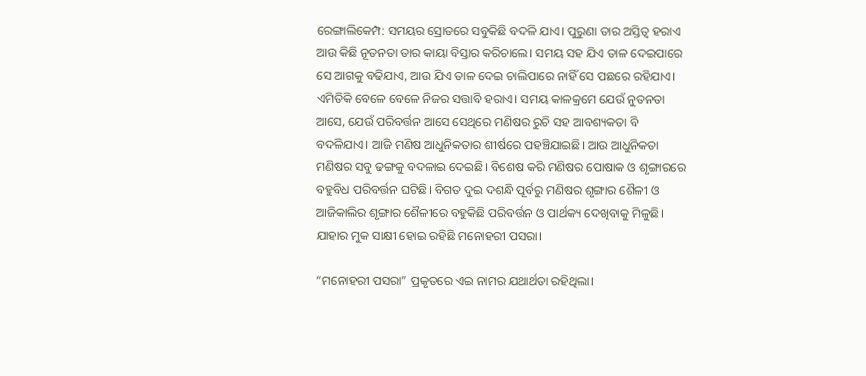ରେଙ୍ଗାଲିକେମ୍ପ: ସମୟର ସ୍ରୋତରେ ସବୁକିଛି ବଦଳି ଯାଏ। ପୁରୁଣା ତାର ଅସ୍ତିତ୍ବ ହରାଏ ଆଉ କିଛି ନୂତନତା ତାର କାୟା ବିସ୍ତାର କରିଚାଲେ। ସମୟ ସହ ଯିଏ ତାଳ ଦେଇପାରେ ସେ ଆଗକୁ ବଢିଯାଏ, ଆଉ ଯିଏ ତାଳ ଦେଇ ଚାଲିପାରେ ନାହିଁ ସେ ପଛରେ ରହିଯାଏ। ଏମିତିକି ବେଳେ ବେଳେ ନିଜର ସତ୍ତାବି ହରାଏ। ସମୟ କାଳକ୍ରମେ ଯେଉଁ ନୁତନତା ଆସେ, ଯେଉଁ ପରିବର୍ତ୍ତନ ଆସେ ସେଥିରେ ମଣିଷର ରୁଚି ସହ ଆବଶ୍ୟକତା ବି ବଦଳିଯାଏ। ଆଜି ମଣିଷ ଆଧୁନିକତାର ଶୀର୍ଷରେ ପହଞ୍ଚିଯାଇଛି। ଆଉ ଆଧୁନିକତା ମଣିଷର ସବୁ ଢଙ୍ଗକୁ ବଦଳାଇ ଦେଇଛି। ବିଶେଷ କରି ମଣିଷର ପୋଷାକ ଓ ଶୃଙ୍ଗାରରେ ବହୁବିଧ ପରିବର୍ତ୍ତନ ଘଟିଛି। ବିଗତ ଦୁଇ ଦଶନ୍ଧି ପୂର୍ବରୁ ମଣିଷର ଶୃଙ୍ଗାର ଶୈଳୀ ଓ ଆଜିକାଲିର ଶୃଙ୍ଗାର ଶୈଳୀରେ ବହୁକିଛି ପରିବର୍ତ୍ତନ ଓ ପାର୍ଥକ୍ୟ ଦେଖିବାକୁ ମିଳୁଛି। ଯାହାର ମୁକ ସାକ୍ଷୀ ହୋଇ ରହିଛି ମନୋହରୀ ପସରା।

“ମନୋହରୀ ପସରା” ପ୍ରକୃତରେ ଏଇ ନାମର ଯଥାର୍ଥତା ରହିଥିଲା।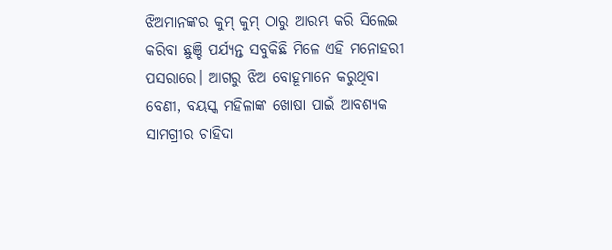ଝିଅମାନଙ୍କର କୁମ୍ କୁମ୍ ଠାରୁ ଆରମ୍ଭ କରି ସିଲେଇ କରିବା ଛୁଞ୍ଚି ପର୍ଯ୍ୟନ୍ତ ସବୁକିଛି ମିଳେ ଏହି ମନୋହରୀ ପସରାରେ। ଆଗରୁ ଝିଅ ବୋହୂମାନେ କରୁଥିବା ବେଣୀ, ବୟସ୍କ ମହିଳାଙ୍କ ଖୋଷା ପାଇଁ ଆବଶ୍ୟକ ସାମଗ୍ରୀର ଚାହିଦା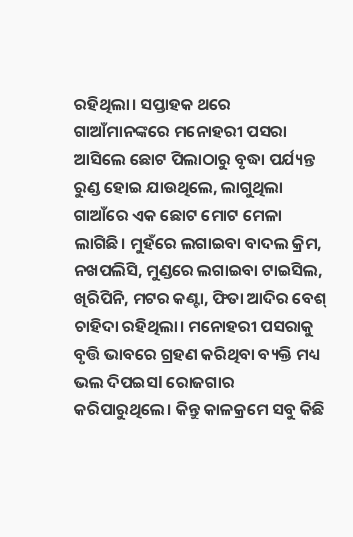ରହିଥିଲା। ସପ୍ତାହକ ଥରେ ଗାଆଁମାନଙ୍କରେ ମନୋହରୀ ପସରା ଆସିଲେ ଛୋଟ ପିଲାଠାରୁ ବୃଦ୍ଧା ପର୍ଯ୍ୟନ୍ତ ରୁଣ୍ଡ ହୋଇ ଯାଉଥିଲେ, ଲାଗୁଥିଲା ଗାଆଁରେ ଏକ ଛୋଟ ମୋଟ ମେଳା ଲାଗିଛି। ମୁହଁରେ ଲଗାଇବା ବାଦଲ କ୍ରିମ, ନଖପଲିସି, ମୁଣ୍ଡରେ ଲଗାଇବା ଟାଇସିଲ, ଖିରିପିନି, ମଟର କଣ୍ଟା, ଫିତା ଆଦିର ବେଶ୍ ଚାହିଦା ରହିଥିଲା। ମନୋହରୀ ପସରାକୁ ବୃତ୍ତି ଭାବରେ ଗ୍ରହଣ କରିଥିବା ବ୍ୟକ୍ତି ମଧ୍ୟ ଭଲ ଦିପଇସl ରୋଜଗାର କରିପାରୁଥିଲେ। କିନ୍ତୁ କାଳକ୍ରମେ ସବୁ କିଛି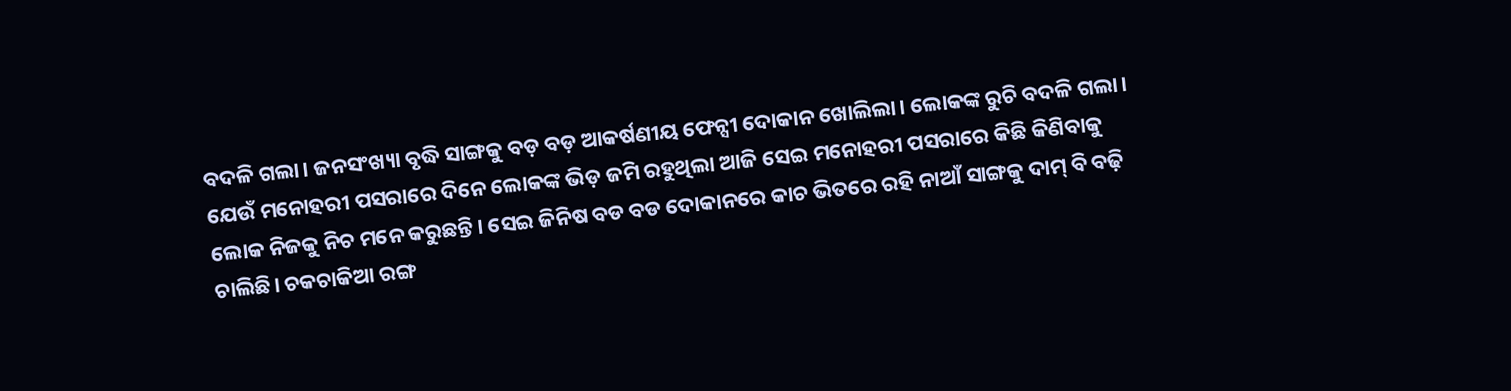ବଦଳି ଗଲା। ଜନସଂଖ୍ୟା ବୃଦ୍ଧି ସାଙ୍ଗକୁ ବଡ଼ ବଡ଼ ଆକର୍ଷଣୀୟ ଫେନ୍ସୀ ଦୋକାନ ଖୋଲିଲା। ଲୋକଙ୍କ ରୁଚି ବଦଳି ଗଲା। ଯେଉଁ ମନୋହରୀ ପସରାରେ ଦିନେ ଲୋକଙ୍କ ଭିଡ଼ ଜମି ରହୁଥିଲା ଆଜି ସେଇ ମନୋହରୀ ପସରାରେ କିଛି କିଣିବାକୁ ଲୋକ ନିଜକୁ ନିଚ ମନେ କରୁଛନ୍ତି। ସେଇ ଜିନିଷ ବଡ ବଡ ଦୋକାନରେ କାଚ ଭିତରେ ରହି ନାଆଁ ସାଙ୍ଗକୁ ଦାମ୍ ବି ବଢ଼ି ଚାଲିଛି। ଚକଚାକିଆ ରଙ୍ଗ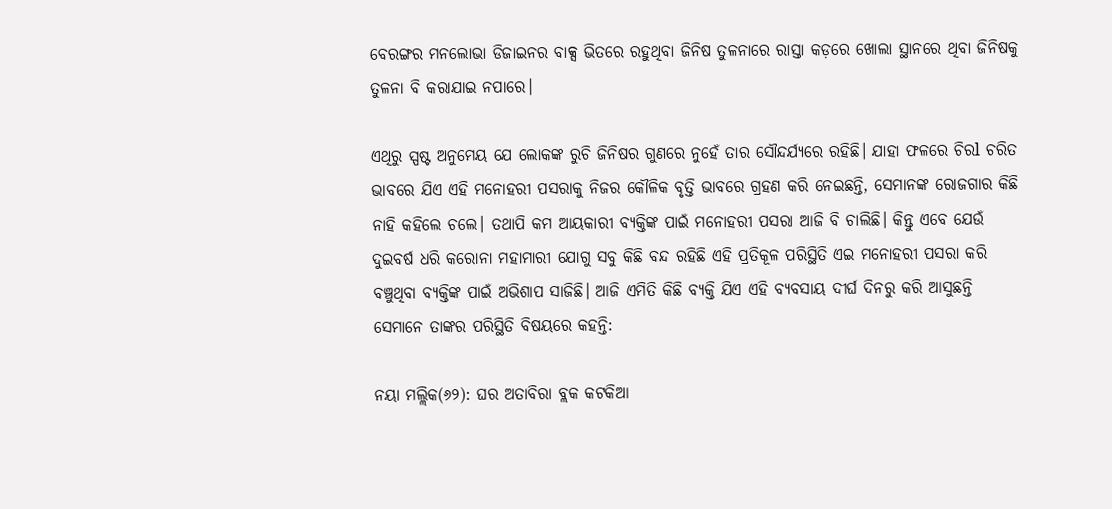ବେରଙ୍ଗର ମନଲୋଭା ଡିଜାଇନର ବାକ୍ସ ଭିତରେ ରହୁଥିବା ଜିନିଷ ତୁଳନାରେ ରାସ୍ତା କଡ଼ରେ ଖୋଲା ସ୍ଥାନରେ ଥିବା ଜିନିଷକୁ ତୁଳନା ବି କରାଯାଇ ନପାରେ।

ଏଥିରୁ ସ୍ପଷ୍ଟ ଅନୁମେୟ ଯେ ଲୋକଙ୍କ ରୁଚି ଜିନିଷର ଗୁଣରେ ନୁହେଁ ତାର ସୌନ୍ଦର୍ଯ୍ୟରେ ରହିଛି। ଯାହା ଫଳରେ ଚିରl ଚରିତ ଭାବରେ ଯିଏ ଏହି ମନୋହରୀ ପସରାକୁ ନିଜର କୌଳିକ ବୃତ୍ତି ଭାବରେ ଗ୍ରହଣ କରି ନେଇଛନ୍ତି, ସେମାନଙ୍କ ରୋଜଗାର କିଛି ନାହି କହିଲେ ଚଲେ। ତଥାପି କମ ଆୟକାରୀ ବ୍ୟକ୍ତିଙ୍କ ପାଇଁ ମନୋହରୀ ପସରା ଆଜି ବି ଚାଲିଛି। କିନ୍ତୁ ଏବେ ଯେଉଁ ଦୁଇବର୍ଷ ଧରି କରୋନା ମହାମାରୀ ଯୋଗୁ ସବୁ କିଛି ବନ୍ଦ ରହିଛି ଏହି ପ୍ରତିକୂଳ ପରିସ୍ଥିତି ଏଇ ମନୋହରୀ ପସରା କରି ବଞ୍ଚୁଥିବା ବ୍ୟକ୍ତିଙ୍କ ପାଇଁ ଅଭିଶାପ ସାଜିଛି। ଆଜି ଏମିତି କିଛି ବ୍ୟକ୍ତି ଯିଏ ଏହି ବ୍ୟବସାୟ ଦୀର୍ଘ ଦିନରୁ କରି ଆସୁଛନ୍ତି ସେମାନେ ତାଙ୍କର ପରିସ୍ଥିତି ବିଷୟରେ କହନ୍ତି:

ନୟା ମଲ୍ଲିକ(୬୨): ଘର ଅତାବିରା ବ୍ଲକ କଟକିଆ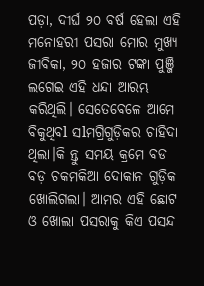ପଡ଼ା, ଦୀର୍ଘ ୨୦ ବର୍ଷ ହେଲା ଏହି ମନୋହରୀ ପସରା ମୋର ମୁଖ୍ୟ ଜୀବିକା, ୨୦ ହଜାର ଟଙ୍କା ପୁଞ୍ଜି ଲଗେଇ ଏହି ଧନ୍ଦା ଆରମ୍ଭ କରିଥିଲି। ସେତେବେଳେ ଆମେ ବିକୁଥିବl ସlମଗ୍ରିଗୁଡ଼ିକର ଚାହିଦା ଥିଲା।କି ନ୍ତୁ ସମୟ କ୍ରମେ ବଡ ବଡ଼ ଚକମକିଆ ଦୋକାନ ଗୁଡ଼ିକ ଖୋଲିଗଲା। ଆମର ଏହି ଛୋଟ ଓ ଖୋଲା ପସରାକୁ କିଏ ପସନ୍ଦ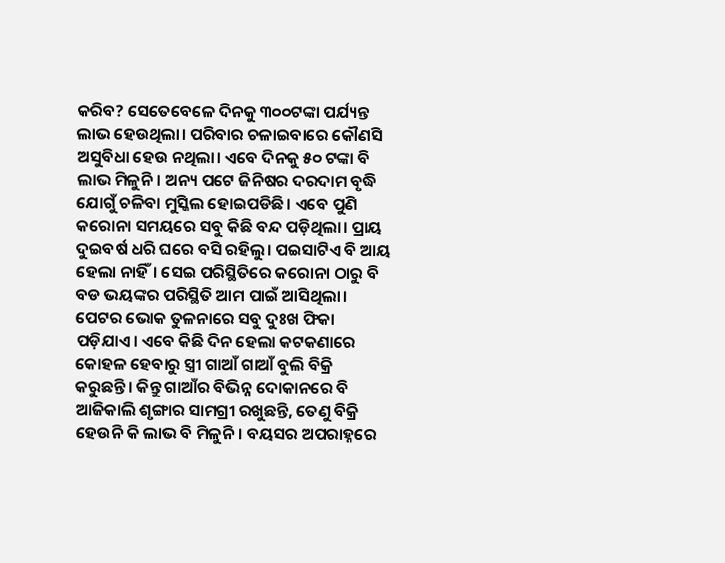କରିବ? ସେତେବେଳେ ଦିନକୁ ୩୦୦ଟଙ୍କା ପର୍ଯ୍ୟନ୍ତ ଲାଭ ହେଉଥିଲା। ପରିବାର ଚଳାଇବାରେ କୌଣସି ଅସୁବିଧା ହେଉ ନଥିଲା। ଏବେ ଦିନକୁ ୫୦ ଟଙ୍କା ବି ଲାଭ ମିଳୁନି। ଅନ୍ୟ ପଟେ ଜିନିଷର ଦରଦାମ ବୃଦ୍ଧି ଯୋଗୁଁ ଚଳିବା ମୁସ୍କିଲ ହୋଇପଡିଛି। ଏବେ ପୁଣି କରୋନା ସମୟରେ ସବୁ କିଛି ବନ୍ଦ ପଡ଼ିଥିଲା। ପ୍ରାୟ ଦୁଇବର୍ଷ ଧରି ଘରେ ବସି ରହିଲୁ। ପଇସାଟିଏ ବି ଆୟ ହେଲା ନାହିଁ। ସେଇ ପରିସ୍ଥିତିରେ କରୋନା ଠାରୁ ବି ବଡ ଭୟଙ୍କର ପରିସ୍ଥିତି ଆମ ପାଇଁ ଆସିଥିଲା। ପେଟର ଭୋକ ତୁଳନାରେ ସବୁ ଦୁଃଖ ଫିକା ପଡ଼ିଯାଏ। ଏବେ କିଛି ଦିନ ହେଲା କଟକଣାରେ କୋହଳ ହେବାରୁ ସ୍ତ୍ରୀ ଗାଆଁ ଗାଆଁ ବୁଲି ବିକ୍ରି କରୁଛନ୍ତି। କିନ୍ତୁ ଗାଆଁର ବିଭିନ୍ନ ଦୋକାନରେ ବି ଆଜିକାଲି ଶୃଙ୍ଗାର ସାମଗ୍ରୀ ରଖୁଛନ୍ତି, ତେଣୁ ବିକ୍ରି ହେଉନି କି ଲାଭ ବି ମିଳୁନି। ବୟସର ଅପରାହ୍ନରେ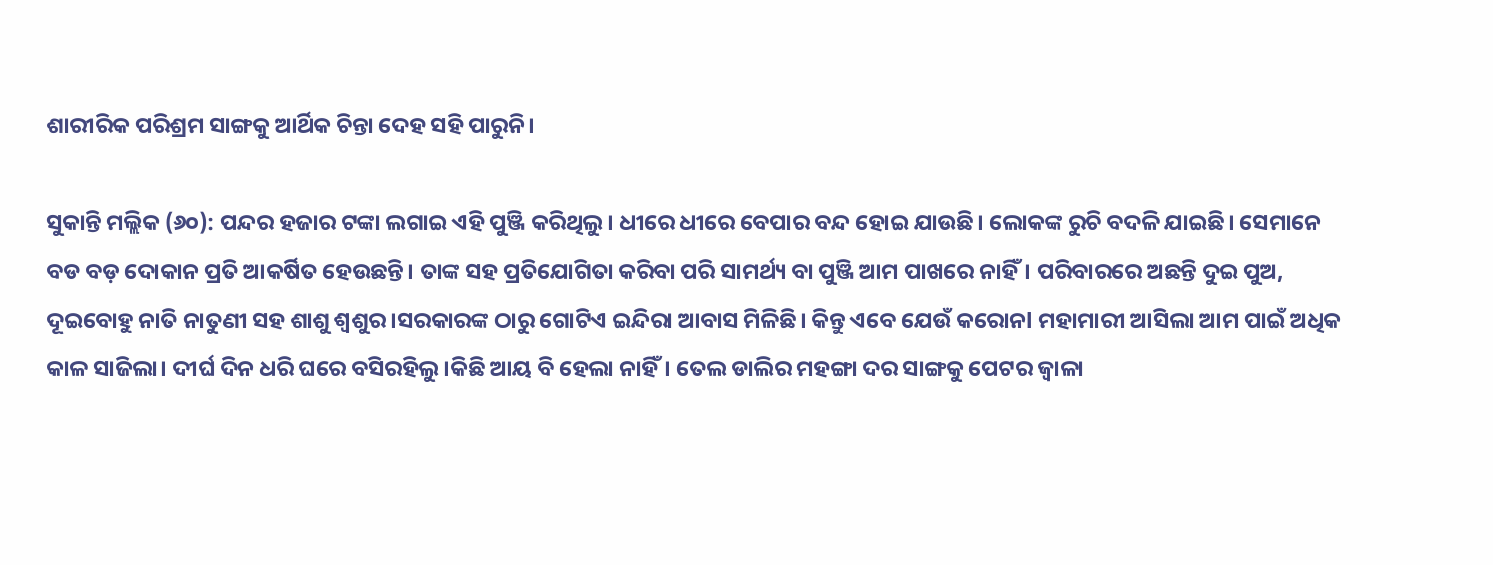ଶାରୀରିକ ପରିଶ୍ରମ ସାଙ୍ଗକୁ ଆର୍ଥିକ ଚିନ୍ତା ଦେହ ସହି ପାରୁନି।

ସୁକାନ୍ତି ମଲ୍ଲିକ (୬୦): ପନ୍ଦର ହଜାର ଟଙ୍କା ଲଗାଇ ଏହି ପୁଞ୍ଜି କରିଥିଲୁ। ଧୀରେ ଧୀରେ ବେପାର ବନ୍ଦ ହୋଇ ଯାଉଛି। ଲୋକଙ୍କ ରୁଚି ବଦଳି ଯାଇଛି। ସେମାନେ ବଡ ବଡ଼ ଦୋକାନ ପ୍ରତି ଆକର୍ଷିତ ହେଉଛନ୍ତି। ତାଙ୍କ ସହ ପ୍ରତିଯୋଗିତା କରିବା ପରି ସାମର୍ଥ୍ୟ ବା ପୁଞ୍ଜି ଆମ ପାଖରେ ନାହିଁ। ପରିବାରରେ ଅଛନ୍ତି ଦୁଇ ପୁଅ, ଦୂଇବୋହୁ ନାତି ନାତୁଣୀ ସହ ଶାଶୁ ଶ୍ୱଶୁର।ସରକାରଙ୍କ ଠାରୁ ଗୋଟିଏ ଇନ୍ଦିରା ଆବାସ ମିଳିଛି। କିନ୍ତୁ ଏବେ ଯେଉଁ କରୋନl ମହାମାରୀ ଆସିଲା ଆମ ପାଇଁ ଅଧିକ କାଳ ସାଜିଲା। ଦୀର୍ଘ ଦିନ ଧରି ଘରେ ବସିରହିଲୁ।କିଛି ଆୟ ବି ହେଲା ନାହିଁ। ତେଲ ଡାଲିର ମହଙ୍ଗା ଦର ସାଙ୍ଗକୁ ପେଟର ଜ୍ଵାଳା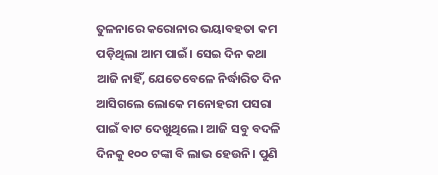ତୁଳନାରେ କରୋନାର ଭୟାବହତା କମ ପଡ଼ିଥିଲା ଆମ ପାଇଁ। ସେଇ ଦିନ କଥା ଆଜି ନାହିଁ, ଯେତେବେଳେ ନିର୍ଦ୍ଧାରିତ ଦିନ ଆସିଗଲେ ଲୋକେ ମନୋହରୀ ପସରା ପାଇଁ ବାଟ ଦେଖୁଥିଲେ। ଆଜି ସବୁ ବଦଳି ଦିନକୁ ୧୦୦ ଟଙ୍କା ବି ଲାଭ ହେଉନି। ପୁଣି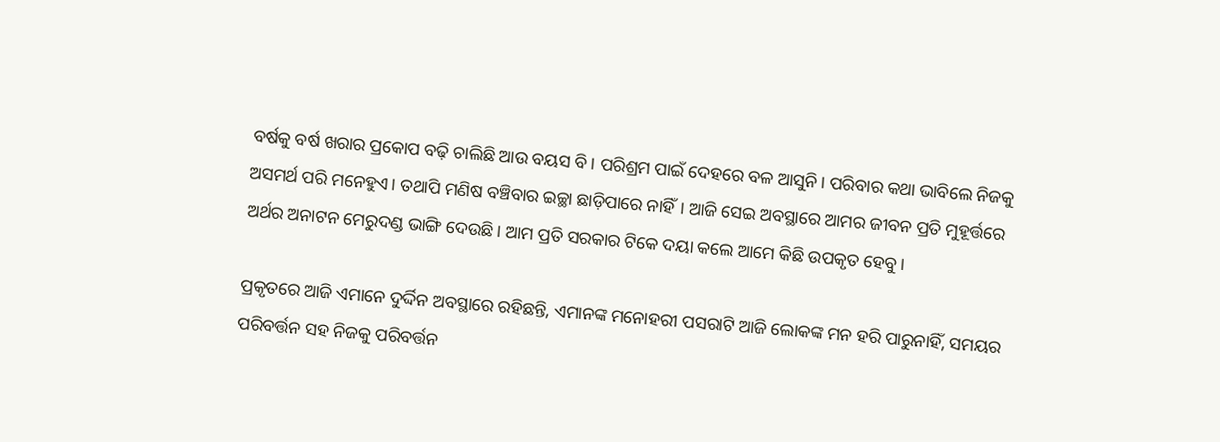ବର୍ଷକୁ ବର୍ଷ ଖରାର ପ୍ରକୋପ ବଢ଼ି ଚାଲିଛି ଆଉ ବୟସ ବି। ପରିଶ୍ରମ ପାଇଁ ଦେହରେ ବଳ ଆସୁନି। ପରିବାର କଥା ଭାବିଲେ ନିଜକୁ ଅସମର୍ଥ ପରି ମନେହୁଏ। ତଥାପି ମଣିଷ ବଞ୍ଚିବାର ଇଚ୍ଛା ଛାଡ଼ିପାରେ ନାହିଁ। ଆଜି ସେଇ ଅବସ୍ଥାରେ ଆମର ଜୀବନ ପ୍ରତି ମୁହୂର୍ତ୍ତରେ ଅର୍ଥର ଅନାଟନ ମେରୁଦଣ୍ଡ ଭାଙ୍ଗି ଦେଉଛି। ଆମ ପ୍ରତି ସରକାର ଟିକେ ଦୟା କଲେ ଆମେ କିଛି ଉପକୃତ ହେବୁ।

ପ୍ରକୃତରେ ଆଜି ଏମାନେ ଦୁର୍ଦ୍ଦିନ ଅବସ୍ଥାରେ ରହିଛନ୍ତି, ଏମାନଙ୍କ ମନୋହରୀ ପସରାଟି ଆଜି ଲୋକଙ୍କ ମନ ହରି ପାରୁନାହିଁ, ସମୟର ପରିବର୍ତ୍ତନ ସହ ନିଜକୁ ପରିବର୍ତ୍ତନ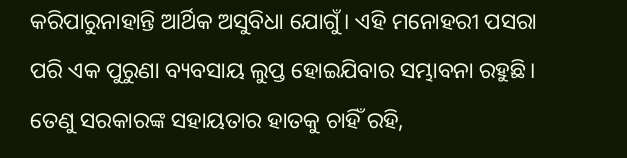କରିପାରୁନାହାନ୍ତି ଆର୍ଥିକ ଅସୁବିଧା ଯୋଗୁଁ। ଏହି ମନୋହରୀ ପସରା ପରି ଏକ ପୁରୁଣା ବ୍ୟବସାୟ ଲୁପ୍ତ ହୋଇଯିବାର ସମ୍ଭାବନା ରହୁଛି। ତେଣୁ ସରକାରଙ୍କ ସହାୟତାର ହାତକୁ ଚାହିଁ ରହି,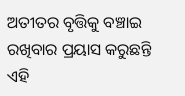ଅତୀତର ବୃତ୍ତିକୁ ବଞ୍ଚାଇ ରଖିବାର ପ୍ରୟାସ କରୁଛନ୍ତି ଏହି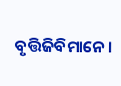ବୃତ୍ତିଜିବିମାନେ।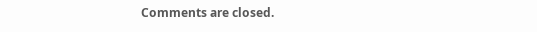Comments are closed.